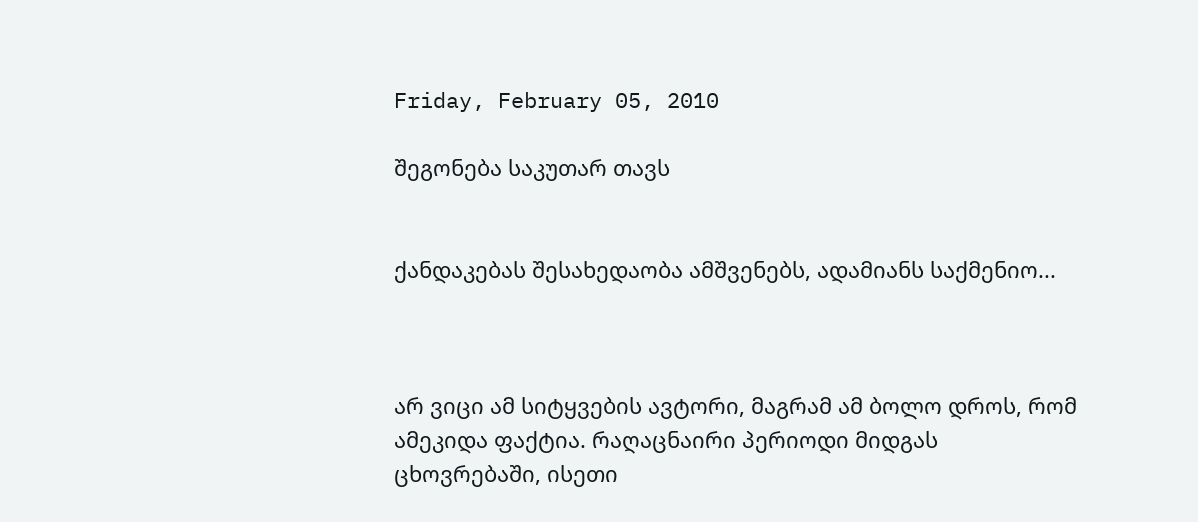Friday, February 05, 2010

შეგონება საკუთარ თავს


ქანდაკებას შესახედაობა ამშვენებს, ადამიანს საქმენიო...



არ ვიცი ამ სიტყვების ავტორი, მაგრამ ამ ბოლო დროს, რომ ამეკიდა ფაქტია. რაღაცნაირი პერიოდი მიდგას ცხოვრებაში, ისეთი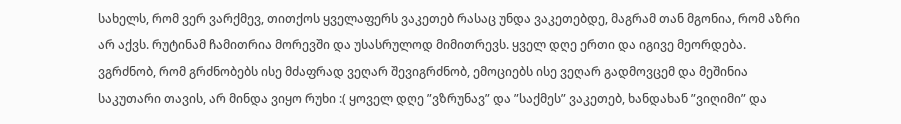სახელს, რომ ვერ ვარქმევ, თითქოს ყველაფერს ვაკეთებ რასაც უნდა ვაკეთებდე, მაგრამ თან მგონია, რომ აზრი არ აქვს. რუტინამ ჩამითრია მორევში და უსასრულოდ მიმითრევს. ყველ დღე ერთი და იგივე მეორდება. ვგრძნობ, რომ გრძნობებს ისე მძაფრად ვეღარ შევიგრძნობ, ემოციებს ისე ვეღარ გადმოვცემ და მეშინია საკუთარი თავის, არ მინდა ვიყო რუხი :( ყოველ დღე ”ვზრუნავ” და ”საქმეს” ვაკეთებ, ხანდახან ”ვიღიმი” და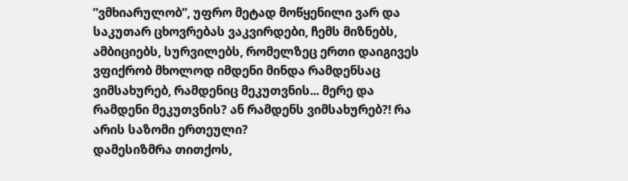”ვმხიარულობ”, უფრო მეტად მოწყენილი ვარ და საკუთარ ცხოვრებას ვაკვირდები, ჩემს მიზნებს, ამბიციებს, სურვილებს, რომელზეც ერთი დაიგივეს ვფიქრობ მხოლოდ იმდენი მინდა რამდენსაც ვიმსახურებ, რამდენიც მეკუთვნის... მერე და რამდენი მეკუთვნის? ან რამდენს ვიმსახურებ?! რა არის საზომი ერთეული?
დამესიზმრა თითქოს,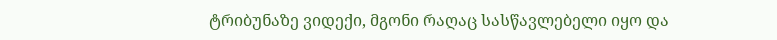ტრიბუნაზე ვიდექი, მგონი რაღაც სასწავლებელი იყო და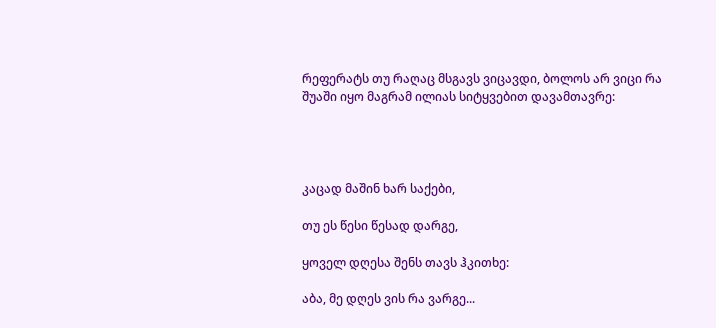რეფერატს თუ რაღაც მსგავს ვიცავდი, ბოლოს არ ვიცი რა შუაში იყო მაგრამ ილიას სიტყვებით დავამთავრე:




კაცად მაშინ ხარ საქები,

თუ ეს წესი წესად დარგე,

ყოველ დღესა შენს თავს ჰკითხე:

აბა, მე დღეს ვის რა ვარგე...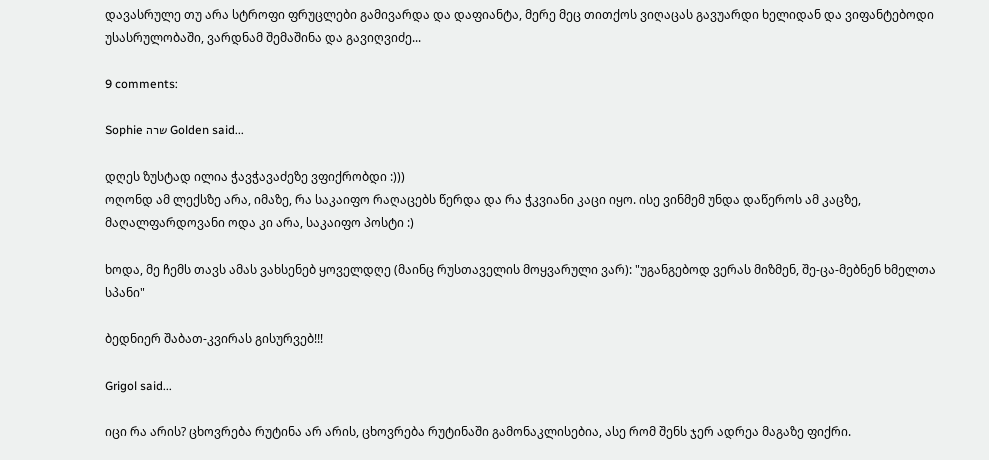დავასრულე თუ არა სტროფი ფრუცლები გამივარდა და დაფიანტა, მერე მეც თითქოს ვიღაცას გავუარდი ხელიდან და ვიფანტებოდი უსასრულობაში, ვარდნამ შემაშინა და გავიღვიძე...

9 comments:

Sophie שרה Golden said...

დღეს ზუსტად ილია ჭავჭავაძეზე ვფიქრობდი :)))
ოღონდ ამ ლექსზე არა, იმაზე, რა საკაიფო რაღაცებს წერდა და რა ჭკვიანი კაცი იყო. ისე ვინმემ უნდა დაწეროს ამ კაცზე, მაღალფარდოვანი ოდა კი არა, საკაიფო პოსტი :)

ხოდა, მე ჩემს თავს ამას ვახსენებ ყოველდღე (მაინც რუსთაველის მოყვარული ვარ): "უგანგებოდ ვერას მიზმენ, შე-ცა-მებნენ ხმელთა სპანი"

ბედნიერ შაბათ-კვირას გისურვებ!!!

Grigol said...

იცი რა არის? ცხოვრება რუტინა არ არის, ცხოვრება რუტინაში გამონაკლისებია, ასე რომ შენს ჯერ ადრეა მაგაზე ფიქრი.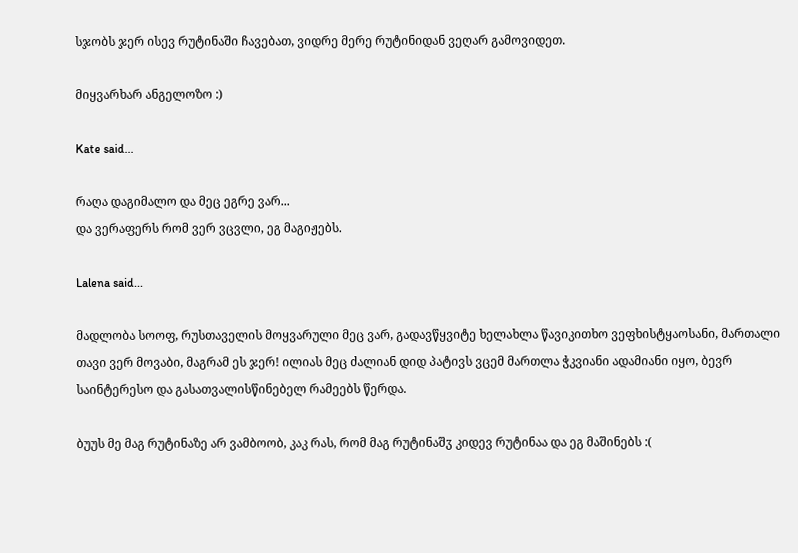სჯობს ჯერ ისევ რუტინაში ჩავებათ, ვიდრე მერე რუტინიდან ვეღარ გამოვიდეთ.

მიყვარხარ ანგელოზო :)

Kate said...

რაღა დაგიმალო და მეც ეგრე ვარ...
და ვერაფერს რომ ვერ ვცვლი, ეგ მაგიჟებს.

Lalena said...

მადლობა სოოფ, რუსთაველის მოყვარული მეც ვარ, გადავწყვიტე ხელახლა წავიკითხო ვეფხისტყაოსანი, მართალი თავი ვერ მოვაბი, მაგრამ ეს ჯერ! ილიას მეც ძალიან დიდ პატივს ვცემ მართლა ჭკვიანი ადამიანი იყო, ბევრ საინტერესო და გასათვალისწინებელ რამეებს წერდა.

ბუუს მე მაგ რუტინაზე არ ვამბოობ, კაკ რას, რომ მაგ რუტინაშჳ კიდევ რუტინაა და ეგ მაშინებს :(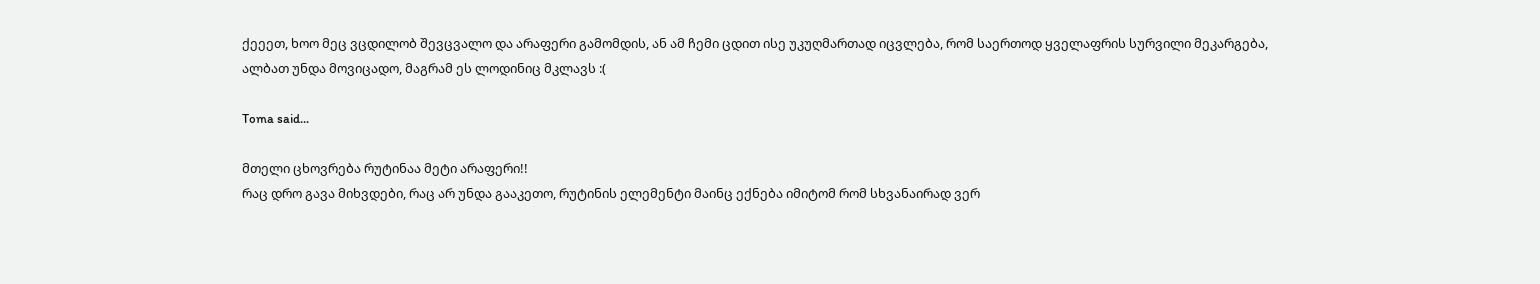ქეეეთ, ხოო მეც ვცდილობ შევცვალო და არაფერი გამომდის, ან ამ ჩემი ცდით ისე უკუღმართად იცვლება, რომ საერთოდ ყველაფრის სურვილი მეკარგება, ალბათ უნდა მოვიცადო, მაგრამ ეს ლოდინიც მკლავს :(

Toma said...

მთელი ცხოვრება რუტინაა მეტი არაფერი!!
რაც დრო გავა მიხვდები, რაც არ უნდა გააკეთო, რუტინის ელემენტი მაინც ექნება იმიტომ რომ სხვანაირად ვერ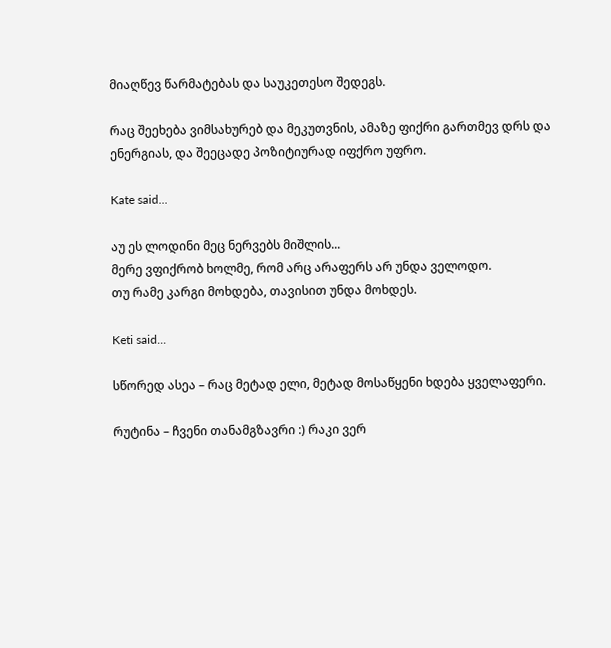მიაღწევ წარმატებას და საუკეთესო შედეგს.

რაც შეეხება ვიმსახურებ და მეკუთვნის, ამაზე ფიქრი გართმევ დრს და ენერგიას, და შეეცადე პოზიტიურად იფქრო უფრო.

Kate said...

აუ ეს ლოდინი მეც ნერვებს მიშლის...
მერე ვფიქრობ ხოლმე, რომ არც არაფერს არ უნდა ველოდო.
თუ რამე კარგი მოხდება, თავისით უნდა მოხდეს.

Keti said...

სწორედ ასეა – რაც მეტად ელი, მეტად მოსაწყენი ხდება ყველაფერი.

რუტინა – ჩვენი თანამგზავრი :) რაკი ვერ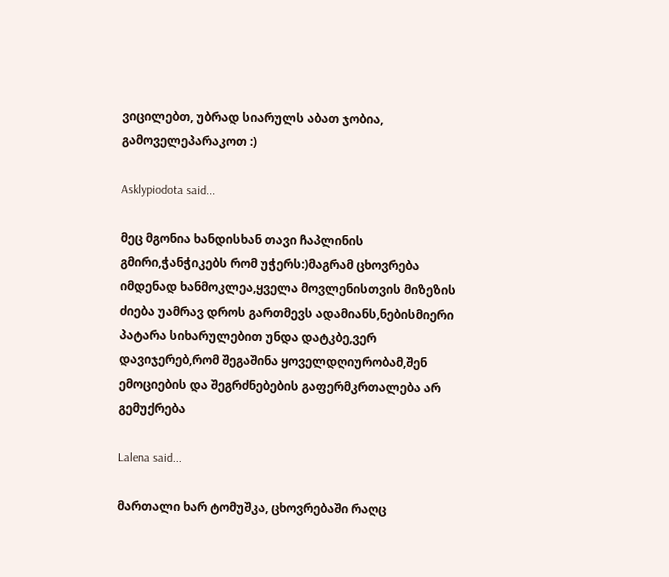ვიცილებთ, უბრად სიარულს აბათ ჯობია, გამოველეპარაკოთ :)

Asklypiodota said...

მეც მგონია ხანდისხან თავი ჩაპლინის გმირი,ჭანჭიკებს რომ უჭერს:)მაგრამ ცხოვრება იმდენად ხანმოკლეა,ყველა მოვლენისთვის მიზეზის ძიება უამრავ დროს გართმევს ადამიანს,ნებისმიერი პატარა სიხარულებით უნდა დატკბე,ვერ დავიჯერებ,რომ შეგაშინა ყოველდღიურობამ,შენ ემოციების და შეგრძნებების გაფერმკრთალება არ გემუქრება

Lalena said...

მართალი ხარ ტომუშკა, ცხოვრებაში რაღც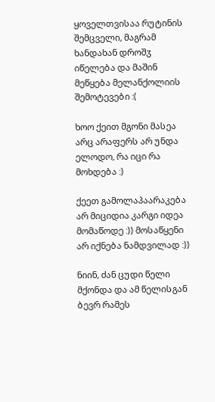ყოველთვისაა რუტინის შემცველი, მაგრამ ხანდახან დროშჳ იწელება და მაშინ მეწყება მელანქოლიის შემოტევები :(

ხოო ქეით მგონი მასეა არც არაფერს არ უნდა ელოდო, რა იცი რა მოხდება :)

ქეეთ გამოლაპაარაკება არ მიციდია კარგი იდეა მომაწოდე :)) მოსაწყენი არ იქნება ნამდვილად :))

ნიინ, ძან ცუდი წელი მქონდა და ამ წელისგან ბევრ რამეს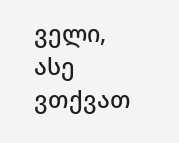ველი, ასე ვთქვათ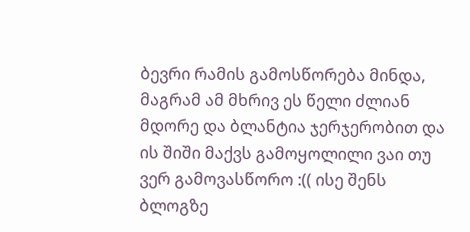ბევრი რამის გამოსწორება მინდა, მაგრამ ამ მხრივ ეს წელი ძლიან მდორე და ბლანტია ჯერჯერობით და ის შიში მაქვს გამოყოლილი ვაი თუ ვერ გამოვასწორო :(( ისე შენს ბლოგზე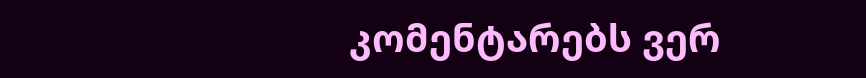კომენტარებს ვერ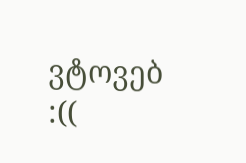ვტოვებ :((